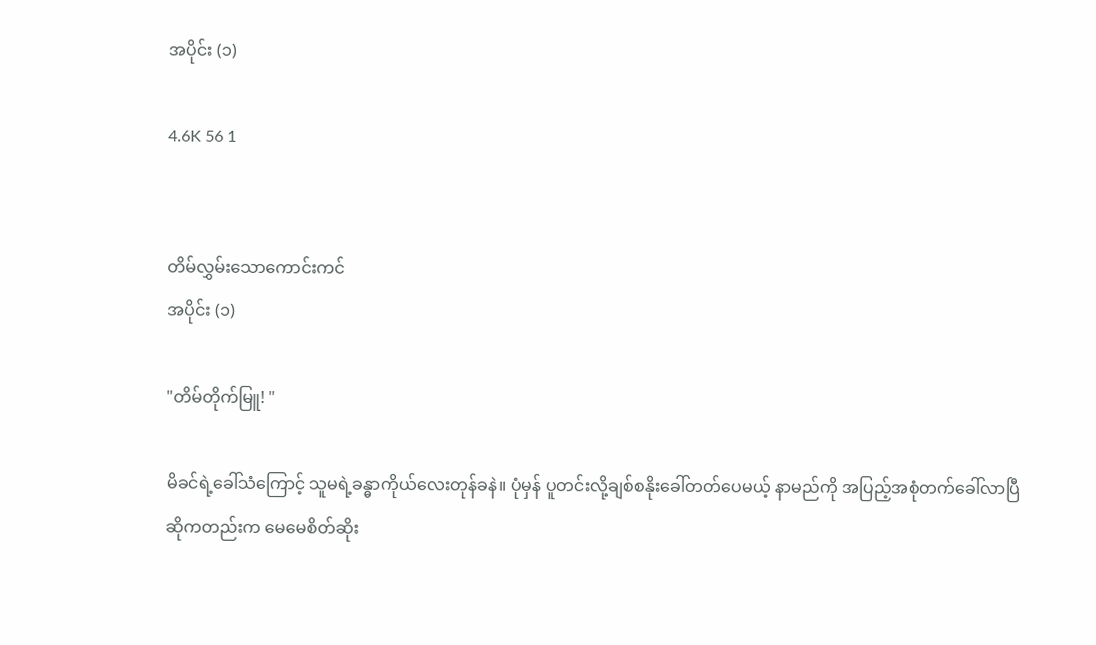အပိုင်း (၁)

4.6K 56 1


တိမ်လွှမ်းသောကောင်းကင်
အပိုင်း (၁)

"တိမ်တိုက်မြူ! "

မိခင်ရဲ့ခေါ်သံကြောင့် သူမရဲ့ခန္ဓာကိုယ်လေးတုန်ခနဲ။ ပုံမှန် ပူတင်းလို့ချစ်စနိုးခေါ်တတ်ပေမယ့် နာမည်ကို အပြည့်အစုံတက်ခေါ်လာပြီဆိုကတည်းက မေမေစိတ်ဆိုး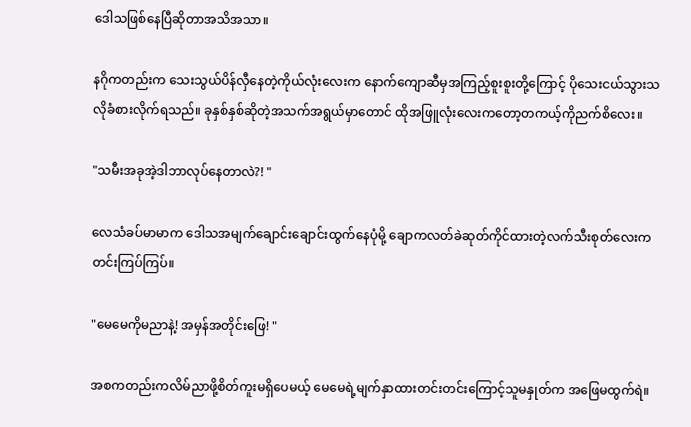ဒေါသဖြစ်နေပြီဆိုတာအသိအသာ။

နဂိုကတည်းက သေးသွယ်ပိန်လှီနေတဲ့ကိုယ်လုံးလေးက နောက်ကျောဆီမှအကြည့်စူးစူးတို့ကြောင့် ပိုသေးငယ်သွားသလိုခံစားလိုက်ရသည်။ ခုနှစ်နှစ်ဆိုတဲ့အသက်အရွယ်မှာတောင် ထိုအဖြူလုံးလေးကတော့တကယ့်ကိုညက်စိလေး။

"သမီးအခုအဲ့ဒါဘာလုပ်နေတာလဲ?! "

လေသံခပ်မာမာက ဒေါသအမျက်ချောင်းချောင်းထွက်နေပုံမို့ ချောကလတ်ခဲဆုတ်ကိုင်ထားတဲ့လက်သီးစုတ်လေးက တင်းကြပ်ကြပ်။

"မေမေကိုမညာနဲ့! အမှန်အတိုင်းဖြေ! "

အစကတည်းကလိမ်ညာဖို့စိတ်ကူးမရှိပေမယ့် မေမေရဲ့မျက်နှာထားတင်းတင်းကြောင့်သူမနှုတ်က အဖြေမထွက်ရဲ။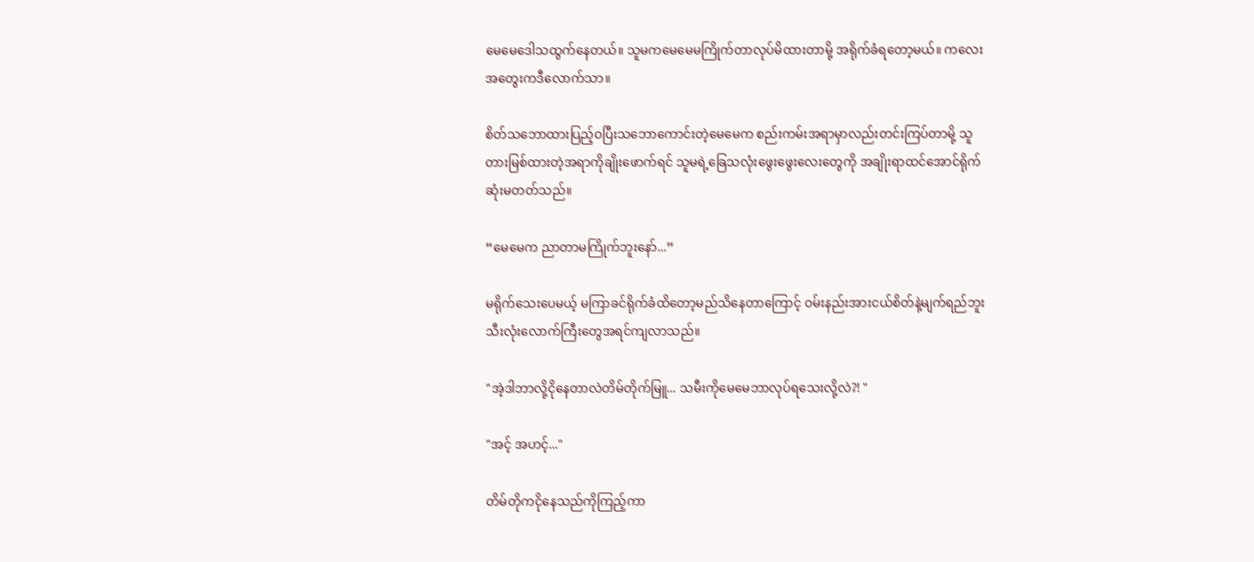မေမေဒေါသထွက်နေတယ်။ သူမကမေမေမကြိုက်တာလုပ်မိထားတာမို့ အရိုက်ခံရတော့မယ်။ ကလေးအတွေးကဒီလောက်သာ။

စိတ်သဘောထားပြည့်ဝပြီးသဘောကောင်းတဲ့မေမေက စည်းကမ်းအရာမှာလည်းတင်းကြပ်တာမို့ သူတားမြစ်ထားတဲ့အရာကိုချိုးဖောက်ရင် သူမရဲ့ခြေသလုံးဖွေးဖွေးလေးတွေကို အချိုးရာထင်အောင်ရိုက်ဆုံးမတတ်သည်။

“မေမေက ညာတာမကြိုက်ဘူးနော်...”

မရိုက်သေးပေမယ့် မကြာခင်ရိုက်ခံထိတော့မည်သိနေတာကြောင့် ဝမ်းနည်းအားငယ်စိတ်နဲ့မျက်ရည်ဘူးသီးလုံးလောက်ကြီးတွေအရင်ကျလာသည်။

"အဲ့ဒါဘာလို့ငိုနေတာလဲတိမ်တိုက်မြူ... သမီးကိုမေမေဘာလုပ်ရသေးလို့လဲ?! "

"အင့် အဟင့်..."

တိမ်တိုကငိုနေသည်ကိုကြည့်ကာ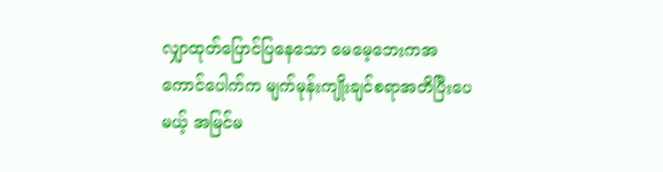လျှာထုတ်ပြောင်ပြနေသော မေမေ့ဘေးကအကောင်ပေါက်က မျက်မုန်းကျိုးချင်စရာအတိပြီးပေမယ့် အမြင်မ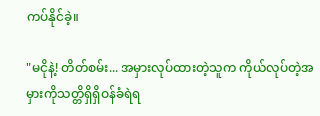ကပ်နိုင်ခဲ့။

"မငိုနဲ့! တိတ်စမ်း... အမှားလုပ်ထားတဲ့သူက ကိုယ်လုပ်တဲ့အမှားကိုသတ္တိရှိရှိဝန်ခံရဲရ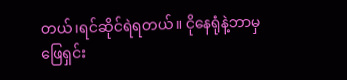တယ်၊ရင်ဆိုင်ရဲရတယ်။ ငိုနေရုံနဲ့ဘာမှဖြေရှင်း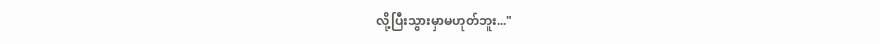လို့ပြီးသွားမှာမဟုတ်ဘူး..."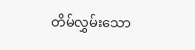တိမ်လွှမ်းသော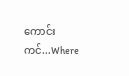ကောင်းကင်...Where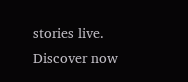stories live. Discover now